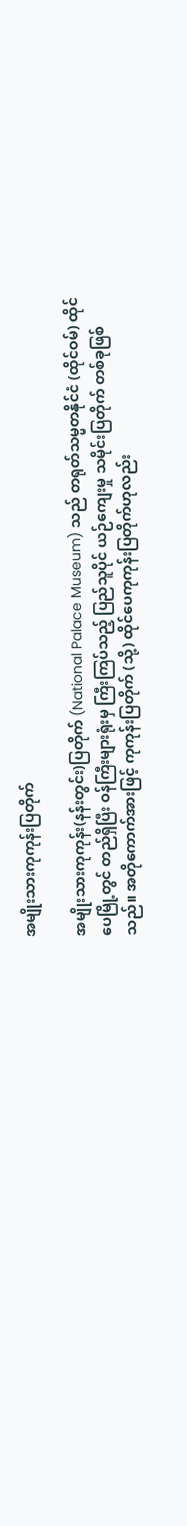အမျိုးသားကုကုန်းပြတိုက်

အမျိုးသားကုကုန်း(နန်းတွင်း)ပြတိုက် (National Palace Museum) သည် တရုတ်သမ္မတနိုင်ငံ (ထိုင်ဝမ်) ထိုင်ပေမြို့တွင် တည်ရှိပြီး ဝန်ကြီးများရုံးမှ ကြီးကြပ်သည့် ပြည်သူပိုင် ယဉ်ကျေးမှု သမိုင်းပြတိုက် တစ်ခုဖြစ်သည်။ အတိုကောက်အားဖြင့် ကုကုန်းပြတိုက် (သို့) ထိုင်ပေကုကုန်းပြတိုက်ဟုလည်း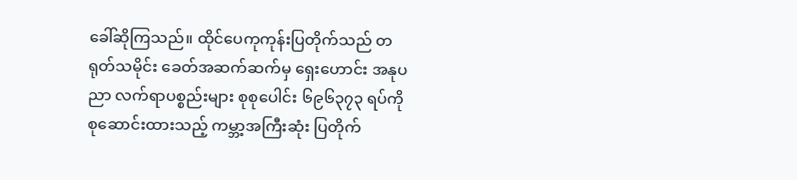ခေါ်ဆိုကြသည်။ ထိုင်ပေကုကုန်းပြတိုက်သည် တရုတ်သမိုင်း ခေတ်အဆက်ဆက်မှ ရှေးဟောင်း အနုပညာ လက်ရာပစ္စည်းများ စုစုပေါင်း ၆၉၆၃၇၃ ရပ်ကို စုဆောင်းထားသည့် ကမ္ဘာ့အကြီးဆုံး ပြတိုက်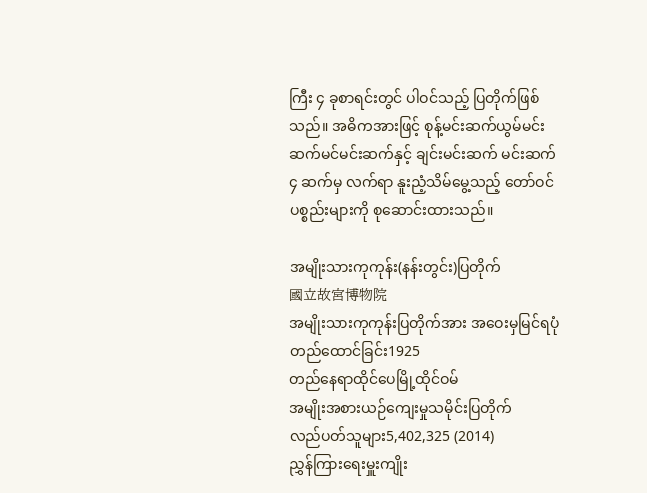ကြီး ၄ ခုစာရင်းတွင် ပါဝင်သည့် ပြတိုက်ဖြစ်သည်။ အဓိကအားဖြင့် စုန့်မင်းဆက်ယွမ်မင်းဆက်မင်မင်းဆက်နှင့် ချင်းမင်းဆက် မင်းဆက် ၄ ဆက်မှ လက်ရာ နူးညံ့သိမ်မွေ့သည့် တော်ဝင်ပစ္စည်းများကို စုဆောင်းထားသည်။

အမျိုးသားကုကုန်း(နန်းတွင်း)ပြတိုက်
國立故宮博物院
အမျိုးသားကုကုန်းပြတိုက်အား အဝေးမှမြင်ရပုံ
တည်ထောင်ခြင်း1925
တည်နေရာထိုင်ပေမြို့ထိုင်ဝမ်
အမျိုးအစားယဉ်ကျေးမှုသမိုင်းပြတိုက်
လည်ပတ်သူများ5,402,325 (2014)
ညွှန်ကြားရေးမှူးကျိုး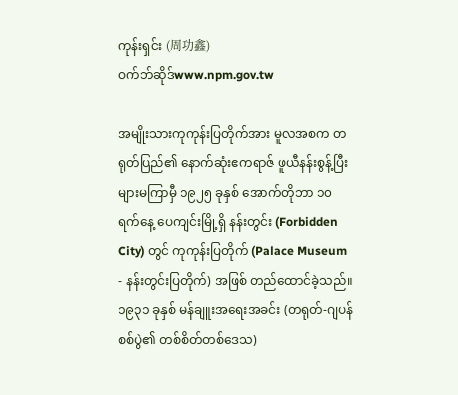ကုန်းရှင်း (周功鑫)
ဝက်ဘ်ဆိုဒ်www.npm.gov.tw

အမျိုးသားကုကုန်းပြတိုက်အား မူလအစက တရုတ်ပြည်၏ နောက်ဆုံးဧကရာဇ် ဖူယီနန်းစွန့်ပြီး များမကြာမှီ ၁၉၂၅ ခုနှစ် အောက်တိုဘာ ၁၀ ရက်နေ့ ပေကျင်းမြို့ရှိ နန်းတွင်း (Forbidden City) တွင် ကုကုန်းပြတိုက် (Palace Museum - နန်းတွင်းပြတိုက်) အဖြစ် တည်ထောင်ခဲ့သည်။ ၁၉၃၁ ခုနှစ် မန်ချူးအရေးအခင်း (တရုတ်-ဂျပန်စစ်ပွဲ၏ တစ်စိတ်တစ်ဒေသ)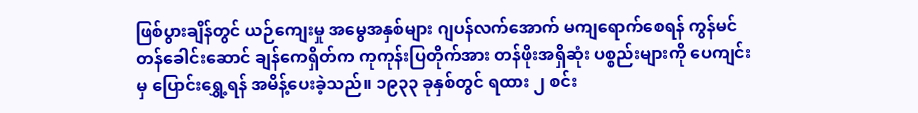ဖြစ်ပွားချိန်တွင် ယဉ်ကျေးမှု အမွေအနှစ်များ ဂျပန်လက်အောက် မကျရောက်စေရန် ကွန်မင်တန်ခေါင်းဆောင် ချန်ကေရှိတ်က ကုကုန်းပြတိုက်အား တန်ဖိုးအရှိဆုံး ပစ္စည်းများကို ပေကျင်းမှ ပြောင်းရွှေ့ရန် အမိန့်ပေးခဲ့သည်။ ၁၉၃၃ ခုနှစ်တွင် ရထား ၂ စင်း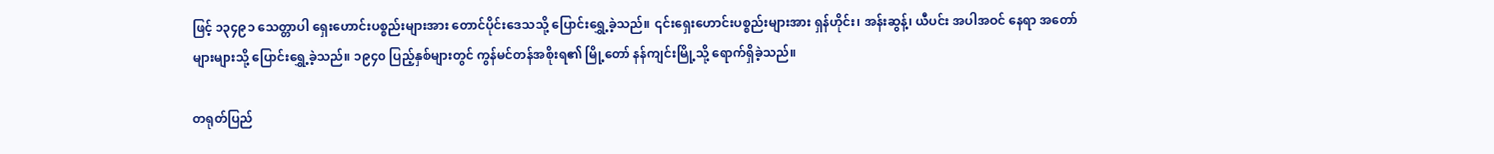ဖြင့် ၁၃၄၉၁ သေတ္တာပါ ရှေးဟောင်းပစ္စည်းများအား တောင်ပိုင်းဒေသသို့ ပြောင်းရွှေ့ခဲ့သည်။ ၎င်းရှေးဟောင်းပစ္စည်းများအား ရှန်ဟိုင်း၊ အန်းဆွန့်၊ ယီပင်း အပါအဝင် နေရာ အတော်များများသို့ ပြောင်းရွှေ့ခဲ့သည်။ ၁၉၄၀ ပြည့်နှစ်များတွင် ကွန်မင်တန်အစိုးရ၏ မြို့တော် နန်ကျင်းမြို့သို့ ရောက်ရှိခဲ့သည်။

တရုတ်ပြည်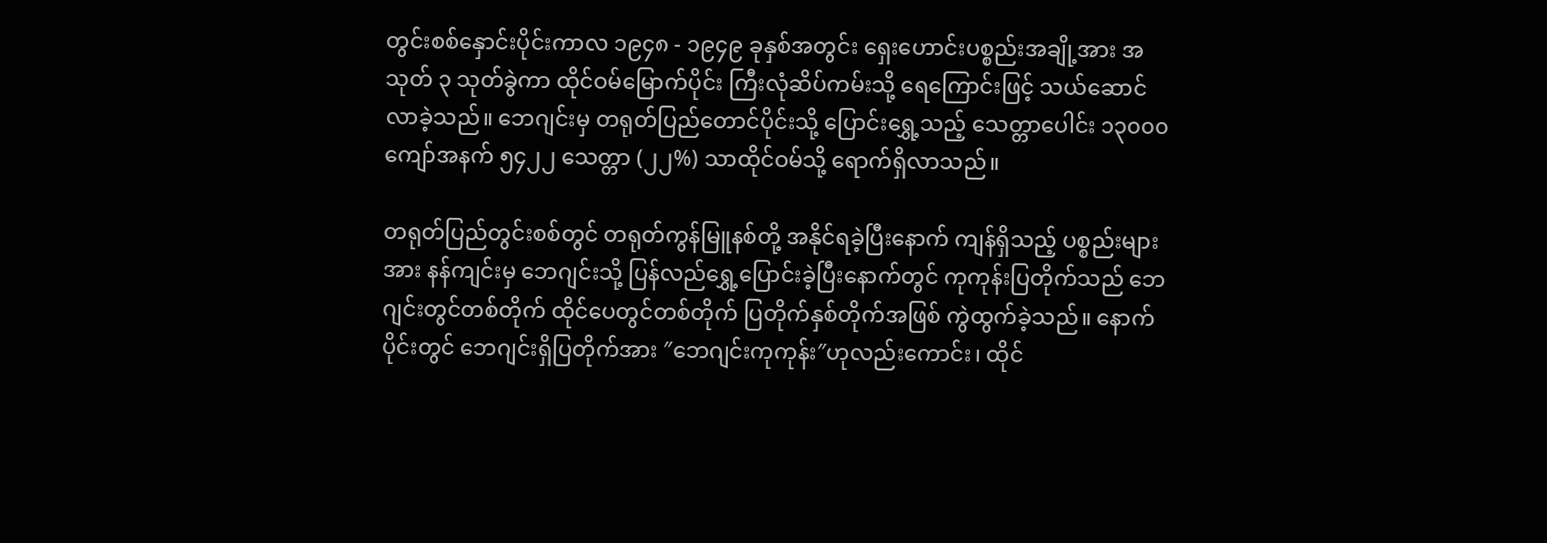တွင်းစစ်နှောင်းပိုင်းကာလ ၁၉၄၈ - ၁၉၄၉ ခုနှစ်အတွင်း ရှေးဟောင်းပစ္စည်းအချို့အား အသုတ် ၃ သုတ်ခွဲကာ ထိုင်ဝမ်မြောက်ပိုင်း ကြီးလုံဆိပ်ကမ်းသို့ ရေကြောင်းဖြင့် သယ်ဆောင်လာခဲ့သည်။ ဘေဂျင်းမှ တရုတ်ပြည်တောင်ပိုင်းသို့ ပြောင်းရွှေ့သည့် သေတ္တာပေါင်း ၁၃၀၀၀ ကျော်အနက် ၅၄၂၂ သေတ္တာ (၂၂%) သာထိုင်ဝမ်သို့ ရောက်ရှိလာသည်။

တရုတ်ပြည်တွင်းစစ်တွင် တရုတ်ကွန်မြူနစ်တို့ အနိုင်ရခဲ့ပြီးနောက် ကျန်ရှိသည့် ပစ္စည်းများအား နန်ကျင်းမှ ဘေဂျင်းသို့ ပြန်လည်ရွှေ့ပြောင်းခဲ့ပြီးနောက်တွင် ကုကုန်းပြတိုက်သည် ဘေဂျင်းတွင်တစ်တိုက် ထိုင်ပေတွင်တစ်တိုက် ပြတိုက်နှစ်တိုက်အဖြစ် ကွဲထွက်ခဲ့သည်။ နောက်ပိုင်းတွင် ဘေဂျင်းရှိပြတိုက်အား ″ဘေဂျင်းကုကုန်း″ဟုလည်းကောင်း၊ ထိုင်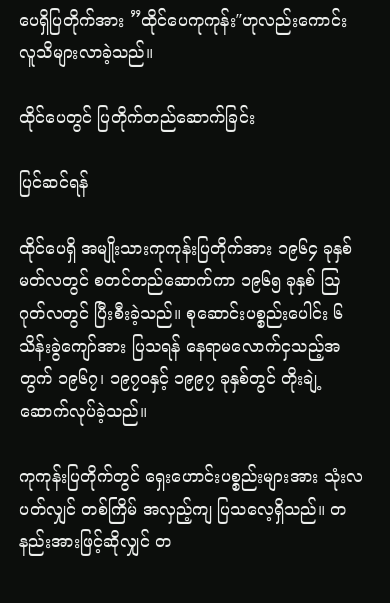ပေရှိပြတိုက်အား ”ထိုင်ပေကုကုန်း″ဟုလည်းကောင်း လူသိများလာခဲ့သည်။

ထိုင်ပေတွင် ပြတိုက်တည်ဆောက်ခြင်း

ပြင်ဆင်ရန်

ထိုင်ပေရှိ အမျိုးသားကုကုန်းပြတိုက်အား ၁၉၆၄ ခုနှစ် မတ်လတွင် စတင်တည်ဆောက်ကာ ၁၉၆၅ ခုနှစ် ဩဂုတ်လတွင် ပြီးစီးခဲ့သည်။ စုဆောင်းပစ္စည်းပေါင်း ၆ သိန်းခွဲကျော်အား ပြသရန် နေရာမလောက်ငှသည့်အတွက် ၁၉၆၇၊ ၁၉၇၀နှင့် ၁၉၉၇ ခုနှစ်တွင် တိုးချဲ့ ဆောက်လုပ်ခဲ့သည်။

ကုကုန်းပြတိုက်တွင် ရှေးဟောင်းပစ္စည်းများအား သုံးလပတ်လျှင် တစ်ကြိမ် အလှည့်ကျ ပြသလေ့ရှိသည်။ တနည်းအားဖြင့်ဆိုလျှင် တ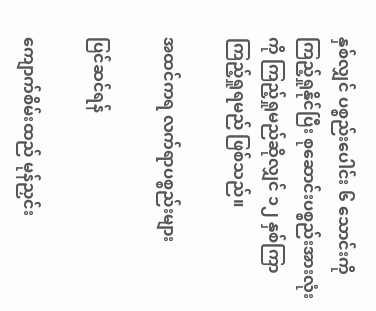နှစ်လျှင် ပစ္စည်းပေါင်း ၆ သောင်းကို ကြည့်ရှုနိုင်ပြီး စုဆောင်းပစ္စည်းအားလုံးကို ကြည့်ရှုမည်ဆိုလျှင် ၁၂ နှစ်ကြာ ကြည့်ရှုရမည် ဖြစ်သည်။

အထင်ကရ လက်ရာပစ္စည်းများ

ပြင်ဆင်ရန်

ကျောက်စိမ်းထည် မုန်ညှင်း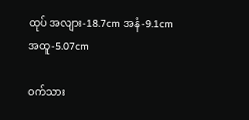ထုပ် အလျား-18.7cm အနံ-9.1cm အထူ-5.07cm

ဝက်သား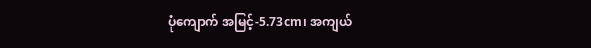ပုံကျောက် အမြင့်-5.73cm၊ အကျယ်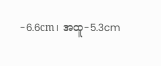-6.6cm၊ အထူ-5.3cm